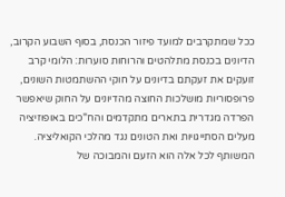ככל שמתקרבים למועד פיזור הכנסת, בסוף השבוע הקרוב, הדיונים בכנסת מתלהטים והרוחות סוערות: הלומי קרב זועקים את זעקתם בדיונים על חוקי ההשתמטות השונים, פרופסוריות מושלכות החוצה מהדיונים על החוק שיאפשר הפרדה מגדרית בתארים מתקדמים והח"כים באופוזיציה מעלים הסתייגויות ואת הטונים נגד מהלכי הקואליציה. המשותף לכל אלה הוא הזעם והמבוכה של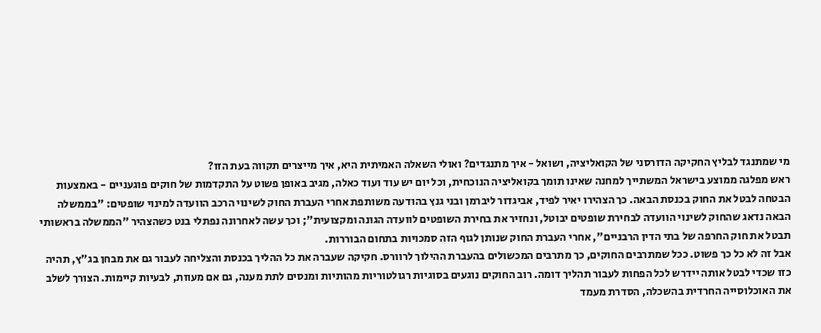מי שמתנגד לבליץ החקיקה הדורסני של הקואליציה, ושואל - איך מתנגדים? ואולי השאלה האמיתית היא, איך מייצרים תקווה בעת הזו?
ראש מפלגה ממוצע בישראל המשתייך למחנה שאינו תומך בקואליציה הנוכחית, וכל יום יש עוד ועוד כאלה, מגיב באופן פשוט על התקדמות של חוקים פוגעניים - באמצעות הבטחה לבטל את החוק בכנסת הבאה. כך הצהירו יאיר לפיד, אביגדור ליברמן ובני גנץ בהודעה משותפת אחרי העברת החוק לשינוי הרכב הוועדה למינוי שופטים: "בממשלה הבאה נדאג שהחוק לשינוי הוועדה לבחירת שופטים יבוטל, ונחזיר את בחירת השופטים לוועדה הגונה ומקצועית"; וכך עשה לאחרונה נפתלי בנט כשהצהיר "הממשלה בראשותי תבטל את חוק החרפה של בתי הדין הרבניים", אחרי העברת החוק שנותן לגוף הזה סמכויות בתחום הבוררות.
אבל זה לא כל כך פשוט. ככל שמתרבים החוקים, כך מתרבים המכשולים בהעברת ההילוך לרוורס. חקיקה שעברה את כל ההליך בכנסת והצליחה לעבור גם את מבחן בג"ץ, תהיה כזו שכדי לבטל אותה יידרש לכל הפחות לעבור תהליך דומה. רוב החוקים נוגעים בסוגיות רגולטוריות מהותיות ומנסים לתת מענה, גם אם מעוות, לבעיות קיימות. הצורך לשלב את האוכלוסייה החרדית בהשכלה, הסדרת מעמד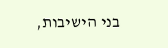בני הישיבות,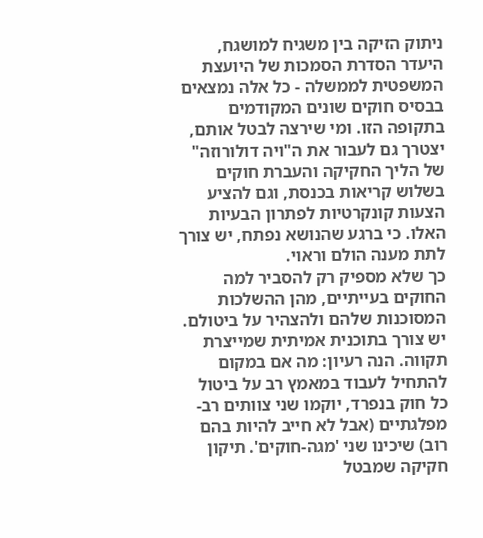ניתוק הזיקה בין משגיח למושגח, היעדר הסדרת הסמכות של היועצת המשפטית לממשלה - כל אלה נמצאים בבסיס חוקים שונים המקודמים בתקופה הזו. ומי שירצה לבטל אותם, יצטרך גם לעבור את ה"ויה דולורוזה" של הליך החקיקה והעברת חוקים בשלוש קריאות בכנסת, וגם להציע הצעות קונקרטיות לפתרון הבעיות האלו. כי ברגע שהנושא נפתח, יש צורך לתת מענה הולם וראוי.
כך שלא מספיק רק להסביר למה החוקים בעייתיים, מהן ההשלכות המסוכנות שלהם ולהצהיר על ביטולם. יש צורך בתוכנית אמיתית שמייצרת תקווה. הנה רעיון: מה אם במקום להתחיל לעבוד במאמץ רב על ביטול כל חוק בנפרד, יוקמו שני צוותים רב-מפלגתיים (אבל לא חייב להיות בהם רוב) שיכינו שני 'מגה-חוקים'. תיקון חקיקה שמבטל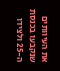את העיוותים שנקבעו בכנסת ה-25 ולצידו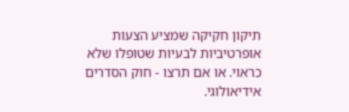תיקון חקיקה שמציע הצעות אופרטיביות לבעיות שטופלו שלא כראוי. או אם תרצו - חוק הסדרים אידיאולוגי.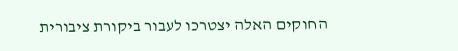החוקים האלה יצטרכו לעבור ביקורת ציבורית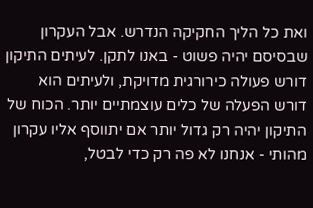ואת כל הליך החקיקה הנדרש. אבל העקרון שבסיסם יהיה פשוט - באנו לתקן. לעיתים התיקון דורש פעולה כירורגית מדויקת, ולעיתים הוא דורש הפעלה של כלים עוצמתיים יותר. הכוח של התיקון יהיה רק גדול יותר אם יתווסף אליו עקרון מהותי - אנחנו לא פה רק כדי לבטל,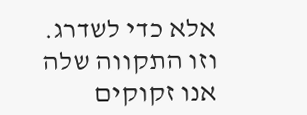אלא כדי לשדרג. וזו התקווה שלה אנו זקוקים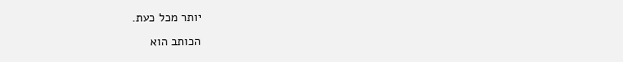יותר מכל כעת.
הכותב הוא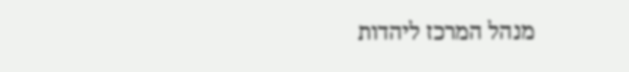מנהל המרכז ליהדות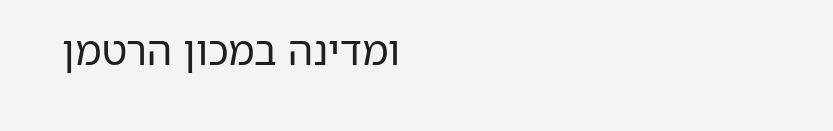ומדינה במכון הרטמן